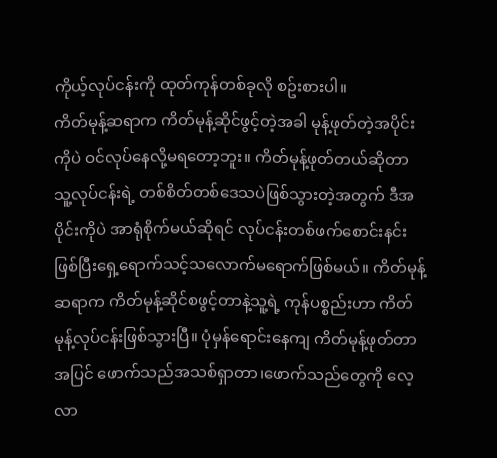ကိုယ့်လုပ်ငန်းကို ထုတ်ကုန်တစ်ခုလို စဥ်းစားပါ။
ကိတ်မုန့်ဆရာက ကိတ်မုန့်ဆိုင်ဖွင့်တဲ့အခါ မုန့်ဖုတ်တဲ့အပိုင်းကိုပဲ ဝင်လုပ်နေလို့မရတော့ဘူး။ ကိတ်မုန့်ဖုတ်တယ်ဆိုတာ သူ့လုပ်ငန်းရဲ့ တစ်စိတ်တစ်ဒေသပဲဖြစ်သွားတဲ့အတွက် ဒီအပိုင်းကိုပဲ အာရုံစိုက်မယ်ဆိုရင် လုပ်ငန်းတစ်ဖက်စောင်းနင်းဖြစ်ပြီးရှေ့ရောက်သင့်သလောက်မရောက်ဖြစ်မယ်။ ကိတ်မုန့်ဆရာက ကိတ်မုန့်ဆိုင်စဖွင့်တာနဲ့သူ့ရဲ့ ကုန်ပစ္စည်းဟာ ကိတ်မုန့်လုပ်ငန်းဖြစ်သွားပြီ။ ပုံမှန်ရောင်းနေကျ ကိတ်မုန့်ဖုတ်တာအပြင် ဖောက်သည်အသစ်ရှာတာ၊ဖောက်သည်တွေကို လေ့လာ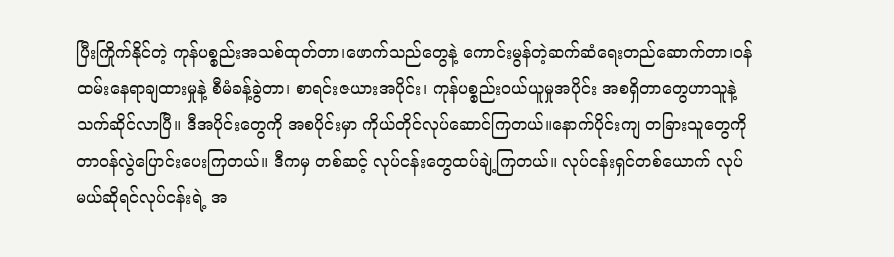ပြီးကြိုက်နိုင်တဲ့ ကုန်ပစ္စည်းအသစ်ထုတ်တာ၊ဖောက်သည်တွေနဲ့ ကောင်းမွန်တဲ့ဆက်ဆံရေးတည်ဆောက်တာ၊ဝန်ထမ်းနေရာချထားမှုနဲ့ စီမံခန့်ခွဲတာ၊ စာရင်းဇယားအပိုင်း၊ ကုန်ပစ္စည်းဝယ်ယူမှုအပိုင်း အစရှိတာတွေဟာသူနဲ့ သက်ဆိုင်လာပြီ။ ဒီအပိုင်းတွေကို အစပိုင်းမှာ ကိုယ်တိုင်လုပ်ဆောင်ကြတယ်။နောက်ပိုင်းကျ တခြားသူတွေကို တာဝန်လွဲပြောင်းပေးကြတယ်။ ဒီကမှ တစ်ဆင့် လုပ်ငန်းတွေထပ်ချဲ့ကြတယ်။ လုပ်ငန်းရှင်တစ်ယောက် လုပ်မယ်ဆိုရင်လုပ်ငန်းရဲ့ အ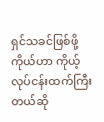ရှင်သခင်ဖြစ်ဖို့ ကိုယ်ဟာ ကိုယ့်လုပ်ငန်းထက်ကြီးတယ်ဆို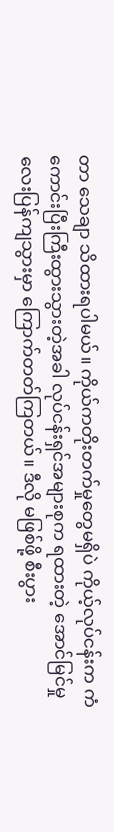တာ သေချာ သိထားရပါမယ်။ ကိုယ်ကတိုးတက်မှုတွေမရှိပဲ ကိုယ့်လုပ်ငန်းက ကံကောင်းပြီးကြီးထွားသွားတဲ့အခါ လုပ်ငန်းရှင်အများစုက ရထားတဲ့ အောင်မြင်မှုလေးပြန်ကျသွားမှာ ကြောက်တတ်ကြတယ်။ ဒီလို မဖြစ်ဖို့ စီးပွား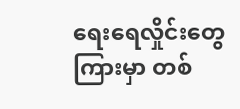ရေးရေလှိုင်းတွေကြားမှာ တစ်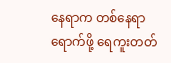နေရာက တစ်နေရာရောက်ဖို့ ရေကူးတတ်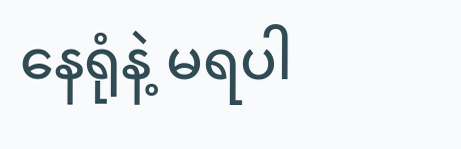နေရုံနဲ့ မရပါ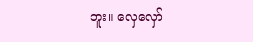ဘူး။ လှေလှော်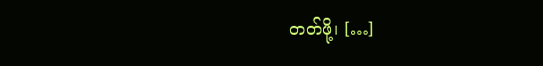တတ်ဖို့၊ […]